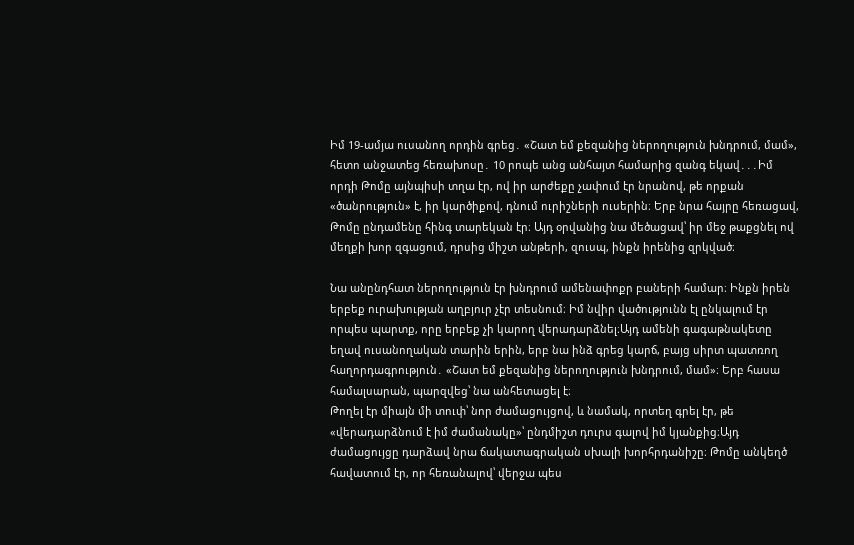Իմ 19-ամյա ուսանող որդին գրեց․ «Շատ եմ քեզանից ներողություն խնդրում, մամ», հետո անջատեց հեռախոսը․ 10 րոպե անց անհայտ համարից զանգ եկավ․․․Իմ որդի Թոմը այնպիսի տղա էր, ով իր արժեքը չափում էր նրանով, թե որքան «ծանրություն» է, իր կարծիքով, դնում ուրիշների ուսերին։ Երբ նրա հայրը հեռացավ, Թոմը ընդամենը հինգ տարեկան էր։ Այդ օրվանից նա մեծացավ՝ իր մեջ թաքցնել ով մեղքի խոր զգացում, դրսից միշտ անթերի, զուսպ, ինքն իրենից զրկված։

Նա անընդհատ ներողություն էր խնդրում ամենափոքր բաների համար։ Ինքն իրեն երբեք ուրախության աղբյուր չէր տեսնում։ Իմ նվիր վածությունն էլ ընկալում էր որպես պարտք, որը երբեք չի կարող վերադարձնել։Այդ ամենի գագաթնակետը եղավ ուսանողական տարին երին, երբ նա ինձ գրեց կարճ, բայց սիրտ պատռող հաղորդագրություն․ «Շատ եմ քեզանից ներողություն խնդրում, մամ»։ Երբ հասա համալսարան, պարզվեց՝ նա անհետացել է։
Թողել էր միայն մի տուփ՝ նոր ժամացույցով, և նամակ, որտեղ գրել էր, թե «վերադարձնում է իմ ժամանակը»՝ ընդմիշտ դուրս գալով իմ կյանքից։Այդ ժամացույցը դարձավ նրա ճակատագրական սխալի խորհրդանիշը։ Թոմը անկեղծ հավատում էր, որ հեռանալով՝ վերջա պես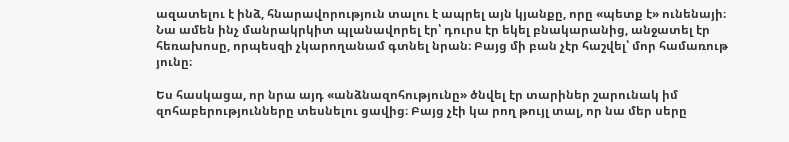ազատելու է ինձ, հնարավորություն տալու է ապրել այն կյանքը, որը «պետք է» ունենայի։ Նա ամեն ինչ մանրակրկիտ պլանավորել էր՝ դուրս էր եկել բնակարանից, անջատել էր հեռախոսը, որպեսզի չկարողանամ գտնել նրան։ Բայց մի բան չէր հաշվել՝ մոր համառութ յունը։

Ես հասկացա, որ նրա այդ «անձնազոհությունը» ծնվել էր տարիներ շարունակ իմ զոհաբերությունները տեսնելու ցավից։ Բայց չէի կա րող թույլ տալ, որ նա մեր սերը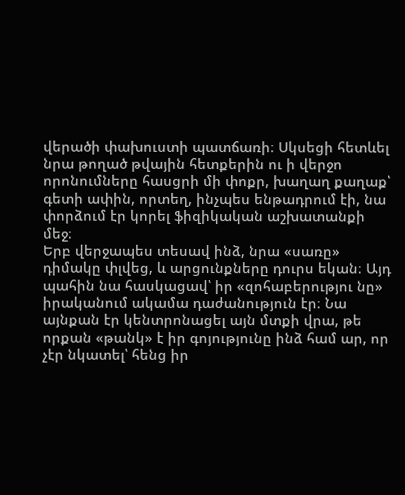վերածի փախուստի պատճառի։ Սկսեցի հետևել նրա թողած թվային հետքերին ու ի վերջո որոնումները հասցրի մի փոքր, խաղաղ քաղաք՝ գետի ափին, որտեղ, ինչպես ենթադրում էի, նա փորձում էր կորել ֆիզիկական աշխատանքի մեջ։
Երբ վերջապես տեսավ ինձ, նրա «սառը» դիմակը փլվեց, և արցունքները դուրս եկան։ Այդ պահին նա հասկացավ՝ իր «զոհաբերությու նը» իրականում ակամա դաժանություն էր։ Նա այնքան էր կենտրոնացել այն մտքի վրա, թե որքան «թանկ» է իր գոյությունը ինձ համ ար, որ չէր նկատել՝ հենց իր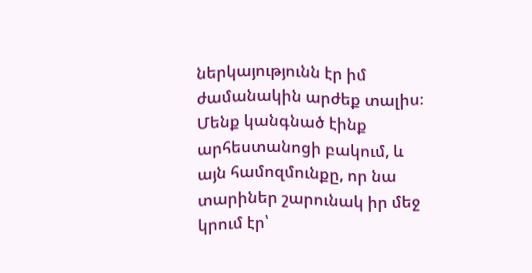ներկայությունն էր իմ ժամանակին արժեք տալիս։
Մենք կանգնած էինք արհեստանոցի բակում, և այն համոզմունքը, որ նա տարիներ շարունակ իր մեջ կրում էր՝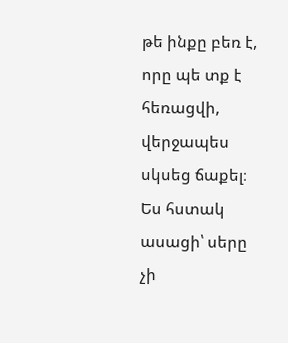թե ինքը բեռ է, որը պե տք է հեռացվի, վերջապես սկսեց ճաքել։ Ես հստակ ասացի՝ սերը չի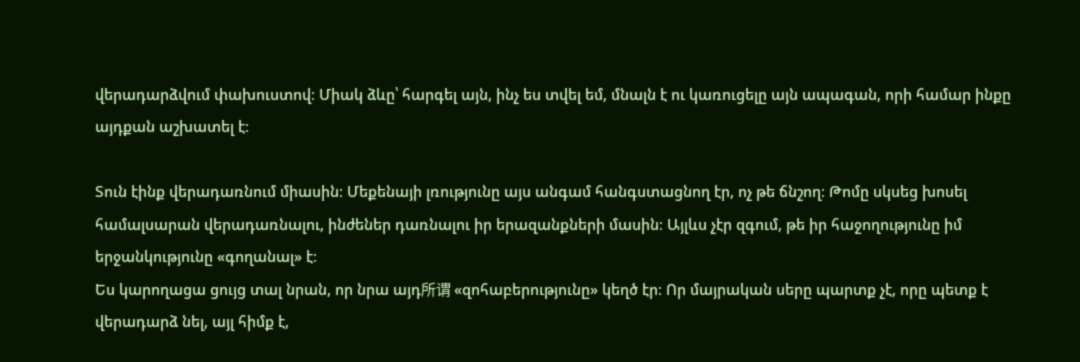վերադարձվում փախուստով։ Միակ ձևը՝ հարգել այն, ինչ ես տվել եմ, մնալն է ու կառուցելը այն ապագան, որի համար ինքը այդքան աշխատել է։

Տուն էինք վերադառնում միասին։ Մեքենայի լռությունը այս անգամ հանգստացնող էր, ոչ թե ճնշող։ Թոմը սկսեց խոսել համալսարան վերադառնալու, ինժեներ դառնալու իր երազանքների մասին։ Այլևս չէր զգում, թե իր հաջողությունը իմ երջանկությունը «գողանալ» է։
Ես կարողացա ցույց տալ նրան, որ նրա այդ所谓 «զոհաբերությունը» կեղծ էր։ Որ մայրական սերը պարտք չէ, որը պետք է վերադարձ նել, այլ հիմք է,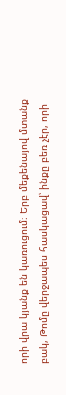որի վրա կյանք են կառուցում։ Երբ մեքենայով մտանք բակ, Թոմը վերջապես հասկացավ՝ ինքը բեռ չէր, որի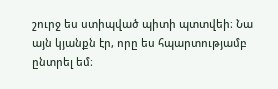շուրջ ես ստիպված պիտի պտտվեի։ Նա այն կյանքն էր, որը ես հպարտությամբ ընտրել եմ։